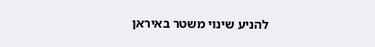להניע שינוי משטר באיראן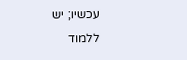עכשיו; יש ללמוד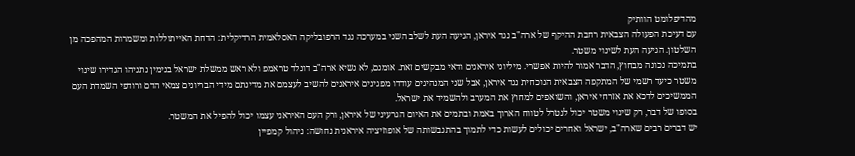מהדיפלומט הוותיק
עם דעיכת הפעולה הצבאית רחבת ההיקף של ארה"ב נגד איראן, הגיעה העת לשלב השני במערכה נגד הרפובליקה האסלאמית הרדיקלית: הדחת האייתוללות ומשמרות המהפכה מן השלטון. הגיעה העת לשינוי משטר.
בתמיכה נכונה מבחוץ, הדבר אמור להיות אפשרי. מיליוני איראנים ודאי מבקשים זאת. אומנם, לא נשיא ארה"ב דונלד טראמפ ולא ראש ממשלת ישראל בנימין נתניהו הגדירו שינוי משטר כיעד רשמי של המתקפה הצבאית הנוכחית נגד איראן, אבל שני המנהיגים עודדו מפגינים איראנים להשיב לעצמם את מדינתם מידי הבריונים צמאי הדם ורודפי השמדת העם הממשיכים לדכא את אזרחי איראן, והשואפים למחוץ את המערב ולהשמיד את ישראל.
בסופו של דבר, רק שינוי משטר יכול לנטרל לטווח הארוך באמת ובתמים את האיום הגרעיני של איראן, ורק העם האיראני עצמו יכול להפיל את המשטר.
יש דברים רבים שארה"ב, ישראל ואחרים יכולים לעשות כדי לתמוך בהתגבשותה של אופוזיציה איראנית נחושה: ניהול קמפיין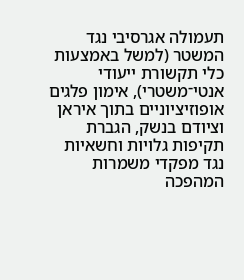תעמולה אגרסיבי נגד המשטר (למשל באמצעות כלי תקשורת ייעודי אנטי־משטרי), אימון פלגים אופוזיציוניים בתוך איראן וציודם בנשק, הגברת תקיפות גלויות וחשאיות נגד מפקדי משמרות המהפכה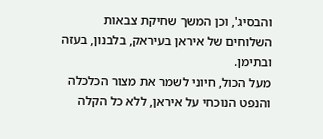והבסיג', וכן המשך שחיקת צבאות השלוחים של איראן בעיראק, בלבנון, בעזה ובתימן.
מעל הכול, חיוני לשמר את מצור הכלכלה והנפט הנוכחי על איראן, ללא כל הקלה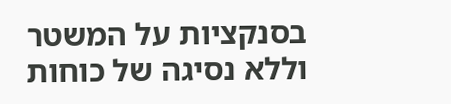בסנקציות על המשטר וללא נסיגה של כוחות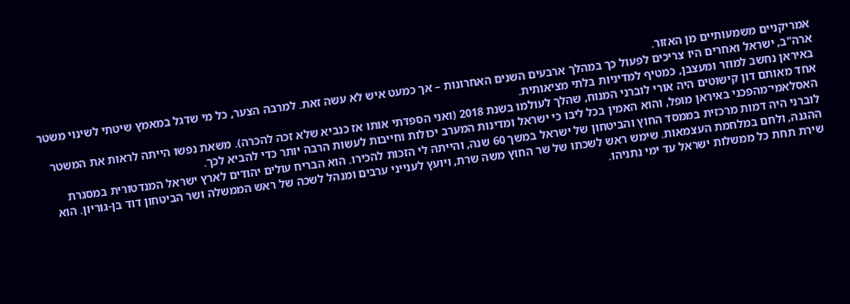אמריקניים משמעותיים מן האזור.
ארה"ב, ישראל ואחרים היו צריכים לפעול כך במהלך ארבעים השנים האחרונות – אך כמעט איש לא עשה זאת. למרבה הצער, כל מי שדגל במאמץ שיטתי לשינוי משטר באיראן נחשב למוזר ומעצבן, כמטיף למדיניות בלתי מציאותית.
אחד מאותם דון קישוטים היה אורי לוברני המנוח, שהלך לעולמו בשנת 2018 (ואני הספדתי אותו אז כנביא שלא זכה להכרה). משאת נפשו הייתה לראות את המשטר האסלאמי־מהפכני באיראן מופל, והוא האמין בכל ליבו כי ישראל ומדינות המערב יכולות וחייבות לעשות הרבה יותר כדי להביא לכך.
לוברני היה דמות מרכזית בממסד החוץ והביטחון של ישראל במשך 60 שנה, והייתה לי הזכות להכירו. הוא הבריח עולים יהודים לארץ ישראל המנדטורית במסגרת ההגנה, ולחם במלחמת העצמאות. שימש ראש לשכתו של שר החוץ משה שרת, ויועץ לענייני ערבים ומנהל לשכה של ראש הממשלה ושר הביטחון דוד בן-גוריון. הוא שירת תחת כל ממשלות ישראל עד ימי נתניהו.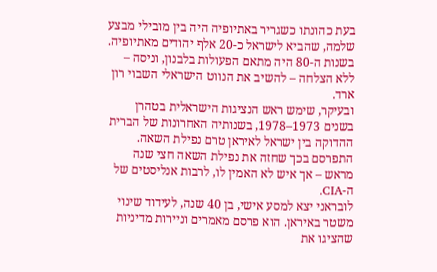בעת כהונתו כשגריר באתיופיה היה בין מובילי מבצע שלמה, שהביא לישראל כ-20 אלף יהודים מאתיופיה. בשנות ה-80 היה מתאם הפעולות בלבנון, וניסה – ללא הצלחה – להשיב את הנווט הישראלי השבוי רון ארד.
ובעיקר, שימש ראש הנציגות הישראלית בטהרן בשנים 1973–1978, בשנותיה האחרונות של הברית ההדוקה בין ישראל לאיראן טרם נפילת השאה. התפרסם בכך שחזה את נפילת השאה חצי שנה מראש – אך איש לא האמין לו, לרבות אנליסטים של ה-CIA.
לובראני יצא למסע אישי, בן 40 שנה, לעידוד שינוי משטר באיראן. הוא פרסם מאמרים וניירות מדיניות שהציגו את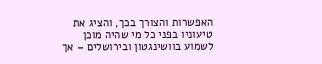האפשרות והצורך בכך, והציג את טיעוניו בפני כל מי שהיה מוכן לשמוע בוושינגטון ובירושלים – אך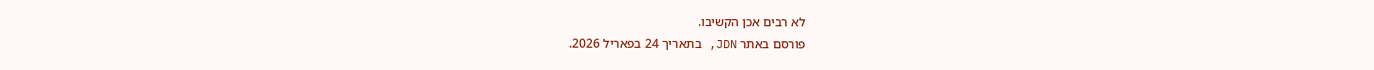לא רבים אכן הקשיבו.
פורסם באתר JDN, בתאריך 24 בפאריל 2026.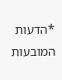*הדעות המובעות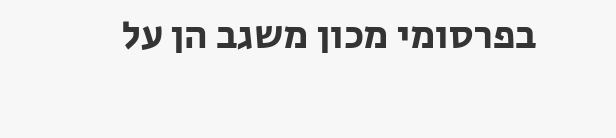בפרסומי מכון משגב הן על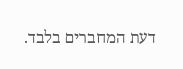דעת המחברים בלבד.